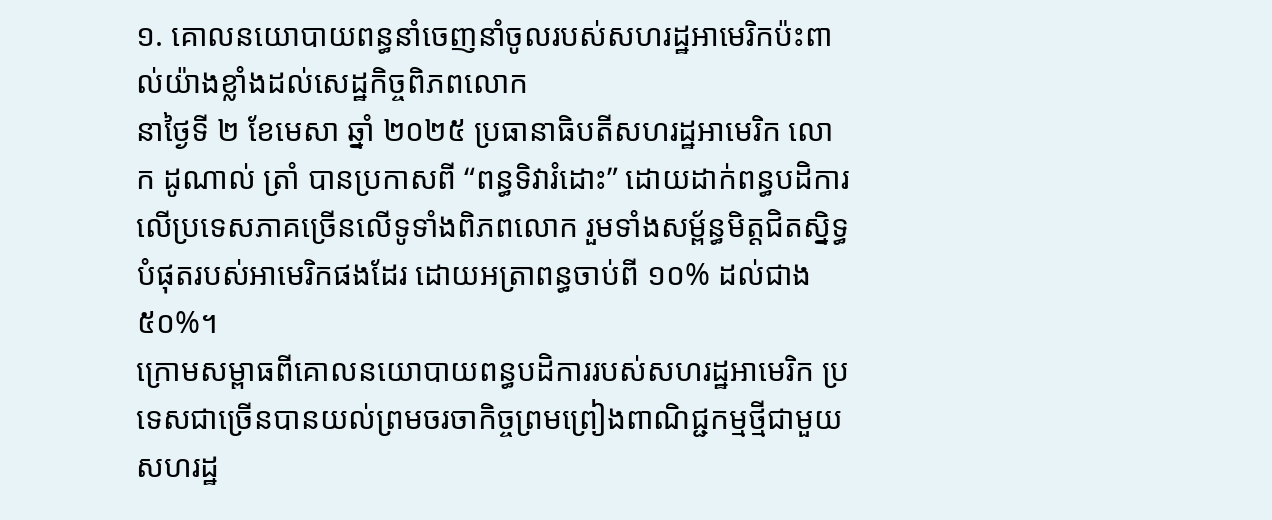១. គោលនយោបាយពន្ធនាំចេញនាំចូលរបស់សហរដ្ឋអាមេរិកប៉ះពាល់យ៉ាងខ្លាំងដល់សេដ្ឋកិច្ចពិភពលោក
នាថ្ងៃទី ២ ខែមេសា ឆ្នាំ ២០២៥ ប្រធានាធិបតីសហរដ្ឋអាមេរិក លោក ដូណាល់ ត្រាំ បានប្រកាសពី “ពន្ធទិវារំដោះ” ដោយដាក់ពន្ធបដិការលើប្រទេសភាគច្រើនលើទូទាំងពិភពលោក រួមទាំងសម្ព័ន្ធមិត្តជិតស្និទ្ធបំផុតរបស់អាមេរិកផងដែរ ដោយអត្រាពន្ធចាប់ពី ១០% ដល់ជាង ៥០%។
ក្រោមសម្ពាធពីគោលនយោបាយពន្ធបដិការរបស់សហរដ្ឋអាមេរិក ប្រទេសជាច្រើនបានយល់ព្រមចរចាកិច្ចព្រមព្រៀងពាណិជ្ជកម្មថ្មីជាមួយសហរដ្ឋ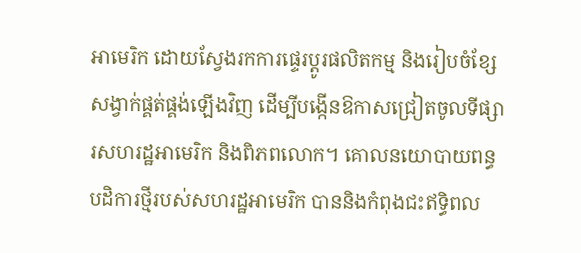អាមេរិក ដោយស្វែងរកការផ្ទេរប្ដូរផលិតកម្ម និងរៀបចំខ្សែសង្វាក់ផ្គត់ផ្គង់ឡើងវិញ ដើម្បីបង្កើនឱកាសជ្រៀតចូលទីផ្សារសហរដ្ឋអាមេរិក និងពិភពលោក។ គោលនយោបាយពន្ធបដិការថ្មីរបស់សហរដ្ឋអាមេរិក បាននិងកំពុងជះឥទ្ធិពល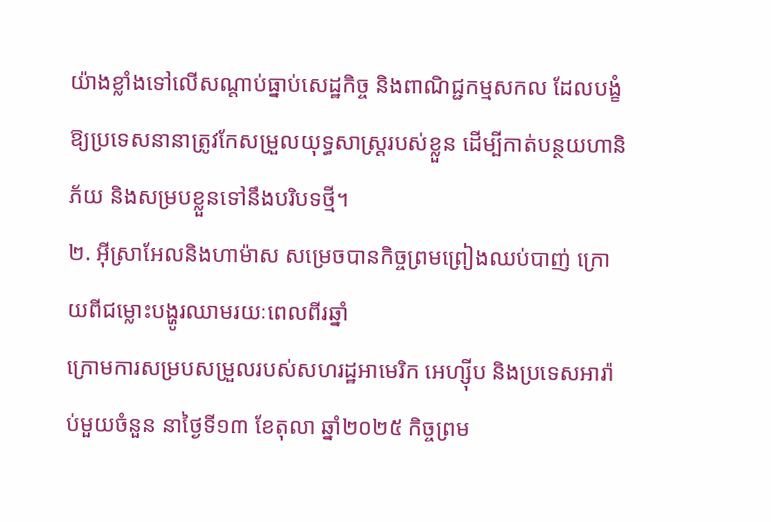យ៉ាងខ្លាំងទៅលើសណ្តាប់ធ្នាប់សេដ្ឋកិច្ច និងពាណិជ្ជកម្មសកល ដែលបង្ខំឱ្យប្រទេសនានាត្រូវកែសម្រួលយុទ្ធសាស្ត្ររបស់ខ្លួន ដើម្បីកាត់បន្ថយហានិភ័យ និងសម្របខ្លួនទៅនឹងបរិបទថ្មី។
២. អ៊ីស្រាអែលនិងហាម៉ាស សម្រេចបានកិច្ចព្រមព្រៀងឈប់បាញ់ ក្រោយពីជម្លោះបង្ហូរឈាមរយៈពេលពីរឆ្នាំ
ក្រោមការសម្របសម្រួលរបស់សហរដ្ឋអាមេរិក អេហ្ស៊ីប និងប្រទេសអារ៉ាប់មួយចំនួន នាថ្ងៃទី១៣ ខែតុលា ឆ្នាំ២០២៥ កិច្ចព្រម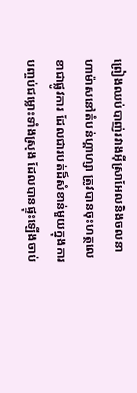ព្រៀងឈប់បាញ់រវាងអ៊ីស្រាអែលនិងចលនាហាម៉ាសនៅតំបន់ហ្គាហ្សា ត្រូវបានចុះហត្ថលេខាជាផ្លូវការ ដែលជារបត់ដ៏សំខាន់មួយក្នុងការបញ្ចប់ជម្លោះទាំងស្រុង ដែលបានផ្ទុះឡើងចាប់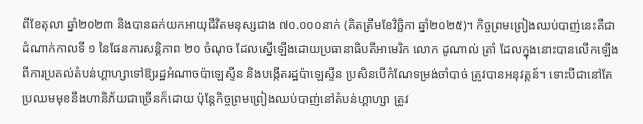ពីខែតុលា ឆ្នាំ២០២៣ និងបានឆក់យកអាយុជីវិតមនុស្សជាង ៧០.០០០នាក់ (គិតត្រឹមខែវិច្ឆិកា ឆ្នាំ២០២៥)។ កិច្ចព្រមព្រៀងឈប់បាញ់នេះគឺជាដំណាក់កាលទី ១ នៃផែនការសន្តិភាព ២០ ចំណុច ដែលស្នើឡើងដោយប្រធានាធិបតីអាមេរិក លោក ដូណាល់ ត្រាំ ដែលក្នុងនោះបានលើកឡើងពីការប្រគល់តំបន់ហ្គាហ្សាទៅឱ្យរដ្ឋអំណាចប៉ាឡេស្ទីន និងបង្កើតរដ្ឋប៉ាឡេស្ទីន ប្រសិនបើកំណែទម្រង់ចាំបាច់ ត្រូវបានអនុវត្តន៍។ ទោះបីជានៅតែប្រឈមមុខនឹងហានិភ័យជាច្រើនក៏ដោយ ប៉ុន្តែកិច្ចព្រមព្រៀងឈប់បាញ់នៅតំបន់ហ្គាហ្សា ត្រូវ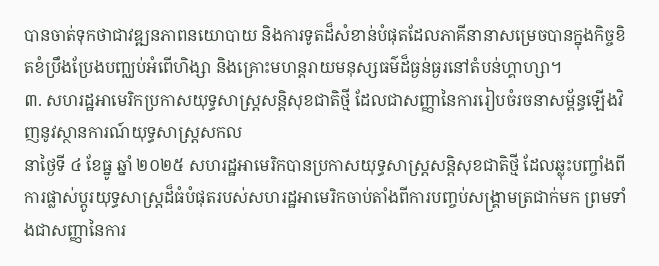បានចាត់ទុកថាជាវឌ្ឍនភាពនយោបាយ និងការទូតដ៏សំខាន់បំផុតដែលភាគីនានាសម្រេចបានក្នុងកិច្ចខិតខំប្រឹងប្រែងបញ្ឈប់អំពើហិង្សា និងគ្រោះមហន្តរាយមនុស្សធម៌ដ៏ធ្ងន់ធ្ងរនៅតំបន់ហ្គាហ្សា។
៣. សហរដ្ឋអាមេរិកប្រកាសយុទ្ធសាស្ត្រសន្តិសុខជាតិថ្មី ដែលជាសញ្ញានៃការរៀបចំរចនាសម្ព័ន្ធឡើងវិញនូវស្ថានការណ៍យុទ្ធសាស្ត្រសកល
នាថ្ងៃទី ៤ ខែធ្នូ ឆ្នាំ ២០២៥ សហរដ្ឋអាមេរិកបានប្រកាសយុទ្ធសាស្ត្រសន្តិសុខជាតិថ្មី ដែលឆ្លុះបញ្ចាំងពីការផ្លាស់ប្តូរយុទ្ធសាស្ត្រដ៏ធំបំផុតរបស់សហរដ្ឋអាមេរិកចាប់តាំងពីការបញ្ចប់សង្គ្រាមត្រជាក់មក ព្រមទាំងជាសញ្ញានៃការ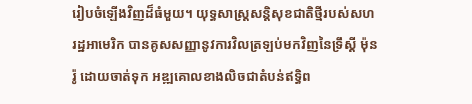រៀបចំឡើងវិញដ៏ធំមួយ។ យុទ្ធសាស្ត្រសន្តិសុខជាតិថ្មីរបស់សហរដ្ឋអាមេរិក បានគូសសញ្ញានូវការវិលត្រឡប់មកវិញនៃទ្រឹស្ដី ម៉ុនរ៉ូ ដោយចាត់ទុក អឌ្ឍគោលខាងលិចជាតំបន់ឥទ្ធិព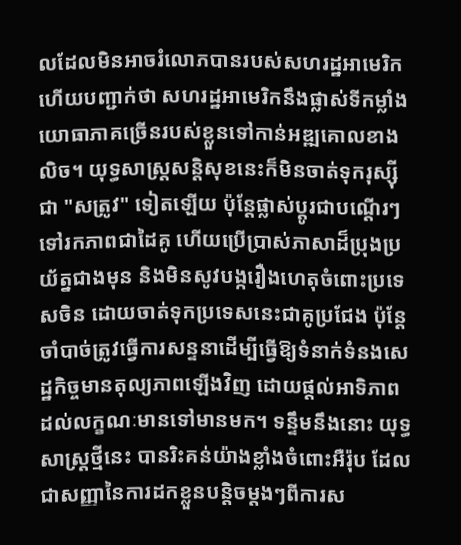លដែលមិនអាចរំលោភបានរបស់សហរដ្ឋអាមេរិក ហើយបញ្ជាក់ថា សហរដ្ឋអាមេរិកនឹងផ្លាស់ទីកម្លាំងយោធាភាគច្រើនរបស់ខ្លួនទៅកាន់អឌ្ឍគោលខាងលិច។ យុទ្ធសាស្ត្រសន្តិសុខនេះក៏មិនចាត់ទុករុស្ស៊ីជា "សត្រូវ" ទៀតឡើយ ប៉ុន្តែផ្លាស់ប្តូរជាបណ្ដើរៗទៅរកភាពជាដៃគូ ហើយប្រើប្រាស់ភាសាដ៏ប្រុងប្រយ័ត្នជាងមុន និងមិនសូវបង្ករឿងហេតុចំពោះប្រទេសចិន ដោយចាត់ទុកប្រទេសនេះជាគូប្រជែង ប៉ុន្តែចាំបាច់ត្រូវធ្វើការសន្ទនាដើម្បីធ្វើឱ្យទំនាក់ទំនងសេដ្ឋកិច្ចមានតុល្យភាពឡើងវិញ ដោយផ្ដល់អាទិភាពដល់លក្ខណៈមានទៅមានមក។ ទន្ទឹមនឹងនោះ យុទ្ធសាស្ត្រថ្មីនេះ បានរិះគន់យ៉ាងខ្លាំងចំពោះអឺរ៉ុប ដែលជាសញ្ញានៃការដកខ្លួនបន្តិចម្តងៗពីការស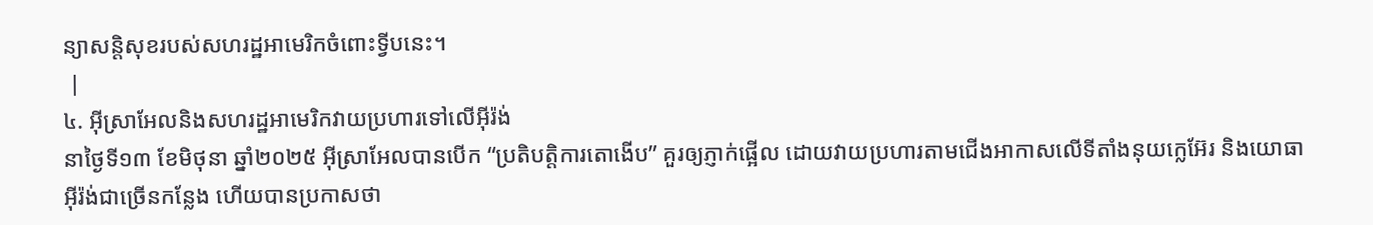ន្យាសន្តិសុខរបស់សហរដ្ឋអាមេរិកចំពោះទ្វីបនេះ។
 |
៤. អ៊ីស្រាអែលនិងសហរដ្ឋអាមេរិកវាយប្រហារទៅលើអ៊ីរ៉ង់
នាថ្ងៃទី១៣ ខែមិថុនា ឆ្នាំ២០២៥ អ៊ីស្រាអែលបានបើក “ប្រតិបត្តិការតោងើប” គួរឲ្យភ្ញាក់ផ្អើល ដោយវាយប្រហារតាមជើងអាកាសលើទីតាំងនុយក្លេអ៊ែរ និងយោធាអ៊ីរ៉ង់ជាច្រើនកន្លែង ហើយបានប្រកាសថា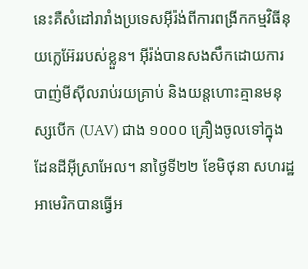នេះគឺសំដៅរារាំងប្រទេសអ៊ីរ៉ង់ពីការពង្រីកកម្មវិធីនុយក្លេអ៊ែររបស់ខ្លួន។ អ៊ីរ៉ង់បានសងសឹកដោយការបាញ់មីស៊ីលរាប់រយគ្រាប់ និងយន្តហោះគ្មានមនុស្សបើក (UAV) ជាង ១០០០ គ្រឿងចូលទៅក្នុងដែនដីអ៊ីស្រាអែល។ នាថ្ងៃទី២២ ខែមិថុនា សហរដ្ឋអាមេរិកបានធ្វើអ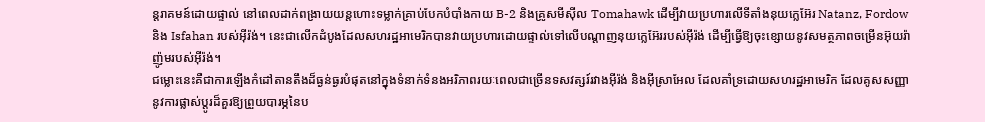ន្តរាគមន៍ដោយផ្ទាល់ នៅពេលដាក់ពង្រាយយន្តហោះទម្លាក់គ្រាប់បែកបំបាំងកាយ B-2 និងគ្រូសមីស៊ីល Tomahawk ដើម្បីវាយប្រហារលើទីតាំងនុយក្លេអ៊ែរ Natanz, Fordow និង Isfahan របស់អ៊ីរ៉ង់។ នេះជាលើកដំបូងដែលសហរដ្ឋអាមេរិកបានវាយប្រហារដោយផ្ទាល់ទៅលើបណ្តាញនុយក្លេអ៊ែររបស់អ៊ីរ៉ង់ ដើម្បីធ្វើឱ្យចុះខ្សោយនូវសមត្ថភាពចម្រើនអ៊ុយរ៉ាញ៉ូមរបស់អ៊ីរ៉ង់។
ជម្លោះនេះគឺជាការឡើងកំដៅតានតឹងដ៏ធ្ងន់ធ្ងរបំផុតនៅក្នុងទំនាក់ទំនងអរិភាពរយៈពេលជាច្រើនទសវត្សរ៍រវាងអ៊ីរ៉ង់ និងអ៊ីស្រាអែល ដែលគាំទ្រដោយសហរដ្ឋអាមេរិក ដែលគូសសញ្ញានូវការផ្លាស់ប្តូរដ៏គួរឱ្យព្រួយបារម្ភនៃប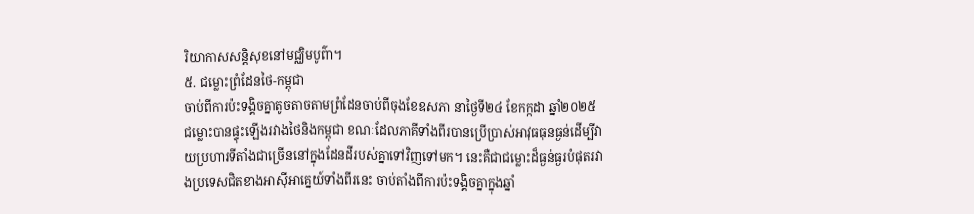រិយាកាសសន្តិសុខនៅមជ្ឈិមបូព៌ា។
៥. ជម្លោះព្រំដែនថៃ-កម្ពុជា
ចាប់ពីការប៉ះទង្គិចគ្នាតូចតាចតាមព្រំដែនចាប់ពីចុងខែឧសភា នាថ្ងៃទី២៤ ខែកក្កដា ឆ្នាំ២០២៥ ជម្លោះបានផ្ទុះឡើងរវាងថៃនិងកម្ពុជា ខណៈដែលភាគីទាំងពីរបានប្រើប្រាស់អាវុធធុនធ្ងន់ដើម្បីវាយប្រហារទីតាំងជាច្រើននៅក្នុងដែនដីរបស់គ្នាទៅវិញទៅមក។ នេះគឺជាជម្លោះដ៏ធ្ងន់ធ្ងរបំផុតរវាងប្រទេសជិតខាងអាស៊ីអាគ្នេយ៍ទាំងពីរនេះ ចាប់តាំងពីការប៉ះទង្គិចគ្នាក្នុងឆ្នាំ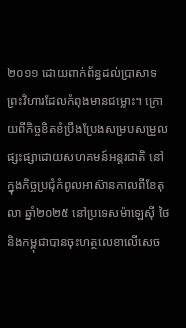២០១១ ដោយពាក់ព័ន្ធដល់ប្រាសាទព្រះវិហារដែលកំពុងមានជម្លោះ។ ក្រោយពីកិច្ចខិតខំប្រឹងប្រែងសម្របសម្រួលផ្សះផ្សាដោយសហគមន៍អន្តរជាតិ នៅក្នុងកិច្ចប្រជុំកំពូលអាស៊ានកាលពីខែតុលា ឆ្នាំ២០២៥ នៅប្រទេសម៉ាឡេស៊ី ថៃនិងកម្ពុជាបានចុះហត្ថលេខាលើសេច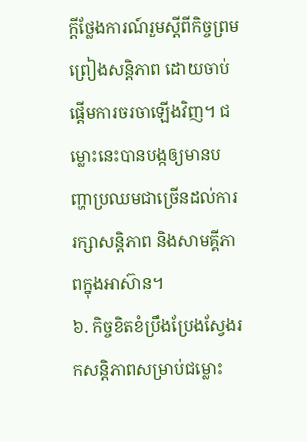ក្តីថ្លែងការណ៍រួមស្តីពីកិច្ចព្រមព្រៀងសន្តិភាព ដោយចាប់ផ្តើមការចរចាឡើងវិញ។ ជម្លោះនេះបានបង្កឲ្យមានបញ្ហាប្រឈមជាច្រើនដល់ការរក្សាសន្តិភាព និងសាមគ្គីភាពក្នុងអាស៊ាន។
៦. កិច្ចខិតខំប្រឹងប្រែងស្វែងរកសន្តិភាពសម្រាប់ជម្លោះ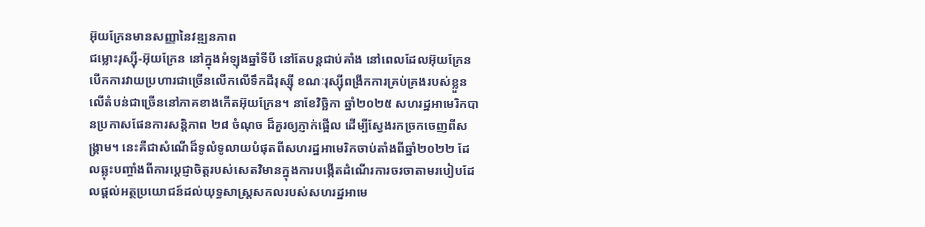អ៊ុយក្រែនមានសញ្ញានៃវឌ្ឍនភាព
ជម្លោះរុស្ស៊ី-អ៊ុយក្រែន នៅក្នុងអំឡុងឆ្នាំទីបី នៅតែបន្តជាប់គាំង នៅពេលដែលអ៊ុយក្រែនបើកការវាយប្រហារជាច្រើនលើកលើទឹកដីរុស្ស៊ី ខណៈរុស្ស៊ីពង្រីកការគ្រប់គ្រងរបស់ខ្លួនលើតំបន់ជាច្រើននៅភាគខាងកើតអ៊ុយក្រែន។ នាខែវិច្ឆិកា ឆ្នាំ២០២៥ សហរដ្ឋអាមេរិកបានប្រកាសផែនការសន្តិភាព ២៨ ចំណុច ដ៏គួរឲ្យភ្ញាក់ផ្អើល ដើម្បីស្វែងរកច្រកចេញពីសង្គ្រាម។ នេះគឺជាសំណើដ៏ទូលំទូលាយបំផុតពីសហរដ្ឋអាមេរិកចាប់តាំងពីឆ្នាំ២០២២ ដែលឆ្លុះបញ្ចាំងពីការប្តេជ្ញាចិត្តរបស់សេតវិមានក្នុងការបង្កើតដំណើរការចរចាតាមរបៀបដែលផ្តល់អត្ថប្រយោជន៍ដល់យុទ្ធសាស្ត្រសកលរបស់សហរដ្ឋអាមេ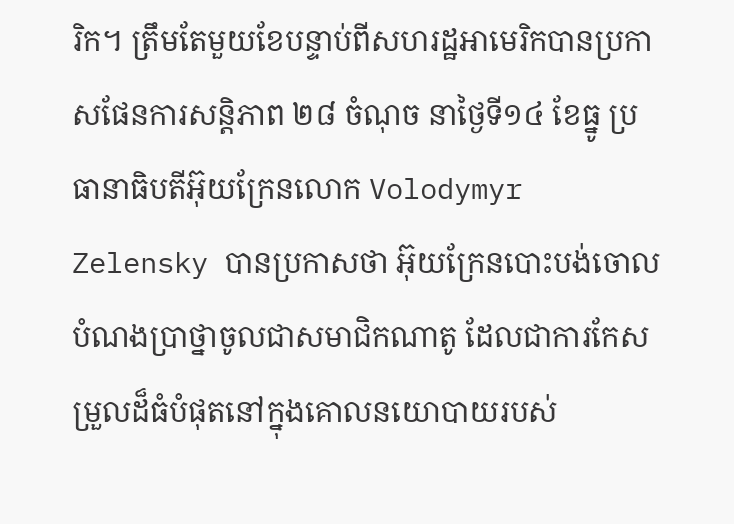រិក។ ត្រឹមតែមួយខែបន្ទាប់ពីសហរដ្ឋអាមេរិកបានប្រកាសផែនការសន្តិភាព ២៨ ចំណុច នាថ្ងៃទី១៤ ខែធ្នូ ប្រធានាធិបតីអ៊ុយក្រែនលោក Volodymyr Zelensky បានប្រកាសថា អ៊ុយក្រែនបោះបង់ចោលបំណងប្រាថ្នាចូលជាសមាជិកណាតូ ដែលជាការកែសម្រួលដ៏ធំបំផុតនៅក្នុងគោលនយោបាយរបស់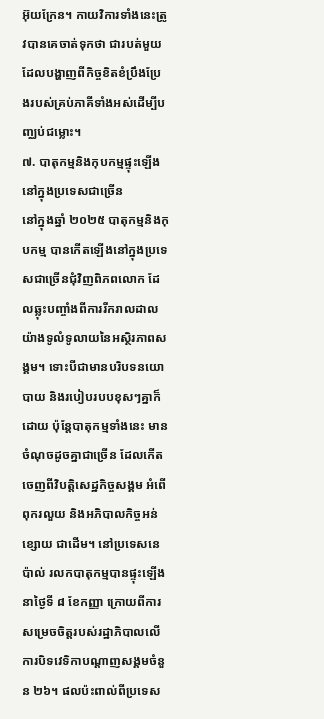អ៊ុយក្រែន។ កាយវិការទាំងនេះត្រូវបានគេចាត់ទុកថា ជារបត់មួយដែលបង្ហាញពីកិច្ចខិតខំប្រឹងប្រែងរបស់គ្រប់ភាគីទាំងអស់ដើម្បីបញ្ឈប់ជម្លោះ។
៧. បាតុកម្មនិងកុបកម្មផ្ទុះឡើងនៅក្នុងប្រទេសជាច្រើន
នៅក្នុងឆ្នាំ ២០២៥ បាតុកម្មនិងកុបកម្ម បានកើតឡើងនៅក្នុងប្រទេសជាច្រើនជុំវិញពិភពលោក ដែលឆ្លុះបញ្ចាំងពីការរីករាលដាលយ៉ាងទូលំទូលាយនៃអស្ថិរភាពសង្គម។ ទោះបីជាមានបរិបទនយោបាយ និងរបៀបរបបខុសៗគ្នាក៏ដោយ ប៉ុន្តែបាតុកម្មទាំងនេះ មានចំណុចដូចគ្នាជាច្រើន ដែលកើតចេញពីវិបត្តិសេដ្ឋកិច្ចសង្គម អំពើពុករលួយ និងអភិបាលកិច្ចអន់ខ្សោយ ជាដើម។ នៅប្រទេសនេប៉ាល់ រលកបាតុកម្មបានផ្ទុះឡើងនាថ្ងៃទី ៨ ខែកញ្ញា ក្រោយពីការសម្រេចចិត្តរបស់រដ្ឋាភិបាលលើការបិទវេទិកាបណ្ដាញសង្គមចំនួន ២៦។ ផលប៉ះពាល់ពីប្រទេស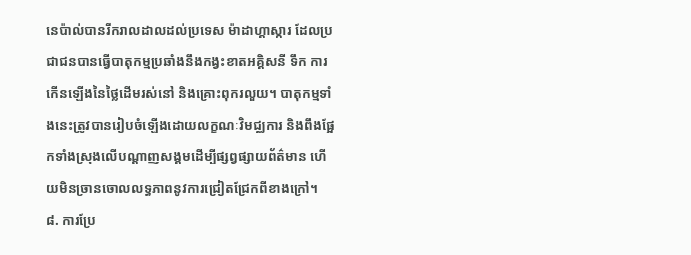នេប៉ាល់បានរីករាលដាលដល់ប្រទេស ម៉ាដាហ្គាស្ការ ដែលប្រជាជនបានធ្វើបាតុកម្មប្រឆាំងនឹងកង្វះខាតអគ្គិសនី ទឹក ការកើនឡើងនៃថ្លៃដើមរស់នៅ និងគ្រោះពុករលួយ។ បាតុកម្មទាំងនេះត្រូវបានរៀបចំឡើងដោយលក្ខណៈវិមជ្ឈការ និងពឹងផ្អែកទាំងស្រុងលើបណ្ដាញសង្គមដើម្បីផ្សព្វផ្សាយព័ត៌មាន ហើយមិនច្រានចោលលទ្ធភាពនូវការជ្រៀតជ្រែកពីខាងក្រៅ។
៨. ការប្រែ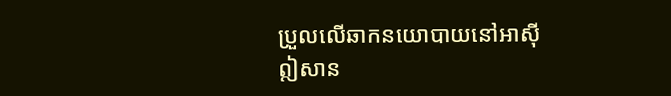ប្រួលលើឆាកនយោបាយនៅអាស៊ីឦសាន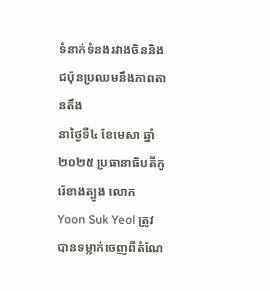ទំនាក់ទំនងរវាងចិននិងជប៉ុនប្រឈមនឹងភាពតានតឹង
នាថ្ងៃទី៤ ខែមេសា ឆ្នាំ២០២៥ ប្រធានាធិបតីកូរ៉េខាងត្បូង លោក Yoon Suk Yeol ត្រូវបានទម្លាក់ចេញពីតំណែ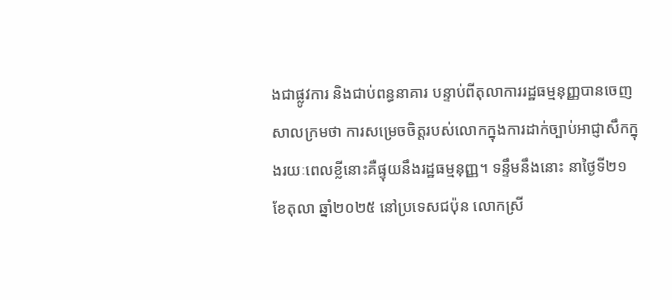ងជាផ្លូវការ និងជាប់ពន្ធនាគារ បន្ទាប់ពីតុលាការរដ្ឋធម្មនុញ្ញបានចេញសាលក្រមថា ការសម្រេចចិត្តរបស់លោកក្នុងការដាក់ច្បាប់អាជ្ញាសឹកក្នុងរយៈពេលខ្លីនោះគឺផ្ទុយនឹងរដ្ឋធម្មនុញ្ញ។ ទន្ទឹមនឹងនោះ នាថ្ងៃទី២១ ខែតុលា ឆ្នាំ២០២៥ នៅប្រទេសជប៉ុន លោកស្រី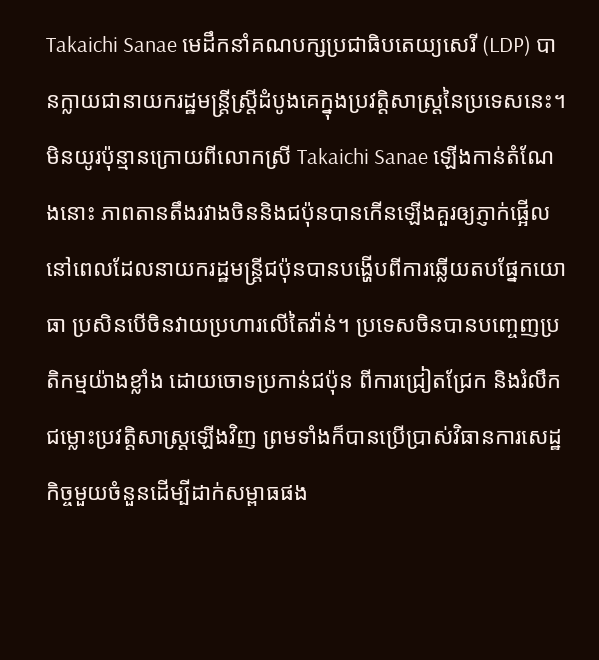Takaichi Sanae មេដឹកនាំគណបក្សប្រជាធិបតេយ្យសេរី (LDP) បានក្លាយជានាយករដ្ឋមន្ត្រីស្ត្រីដំបូងគេក្នុងប្រវត្តិសាស្ត្រនៃប្រទេសនេះ។ មិនយូរប៉ុន្មានក្រោយពីលោកស្រី Takaichi Sanae ឡើងកាន់តំណែងនោះ ភាពតានតឹងរវាងចិននិងជប៉ុនបានកើនឡើងគួរឲ្យភ្ញាក់ផ្អើល នៅពេលដែលនាយករដ្ឋមន្ត្រីជប៉ុនបានបង្ហើបពីការឆ្លើយតបផ្នែកយោធា ប្រសិនបើចិនវាយប្រហារលើតៃវ៉ាន់។ ប្រទេសចិនបានបញ្ចេញប្រតិកម្មយ៉ាងខ្លាំង ដោយចោទប្រកាន់ជប៉ុន ពីការជ្រៀតជ្រែក និងរំលឹកជម្លោះប្រវត្តិសាស្ត្រឡើងវិញ ព្រមទាំងក៏បានប្រើប្រាស់វិធានការសេដ្ឋកិច្ចមួយចំនួនដើម្បីដាក់សម្ពាធផង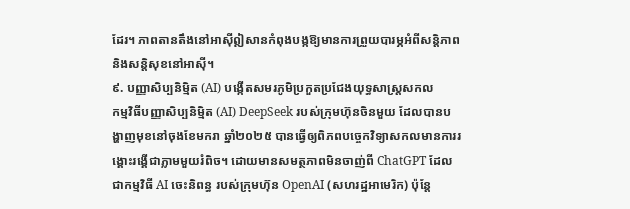ដែរ។ ភាពតានតឹងនៅអាស៊ីឦសានកំពុងបង្កឱ្យមានការព្រួយបារម្ភអំពីសន្តិភាព និងសន្តិសុខនៅអាស៊ី។
៩. បញ្ញាសិប្បនិម្មិត (AI) បង្កើតសមរភូមិប្រកួតប្រជែងយុទ្ធសាស្ត្រសកល
កម្មវិធីបញ្ញាសិប្បនិម្មិត (AI) DeepSeek របស់ក្រុមហ៊ុនចិនមួយ ដែលបានបង្ហាញមុខនៅចុងខែមករា ឆ្នាំ២០២៥ បានធ្វើឲ្យពិភពបច្ចេកវិទ្យាសកលមានការរង្គោះរង្គើជាភ្លាមមួយរំពិច។ ដោយមានសមត្ថភាពមិនចាញ់ពី ChatGPT ដែលជាកម្មវិធី AI ចេះនិពន្ធ របស់ក្រុមហ៊ុន OpenAI (សហរដ្ឋអាមេរិក) ប៉ុន្តែ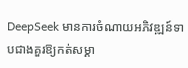DeepSeek មានការចំណាយអភិវឌ្ឍន៍ទាបជាងគួរឱ្យកត់សម្គា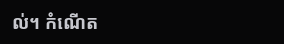ល់។ កំណើត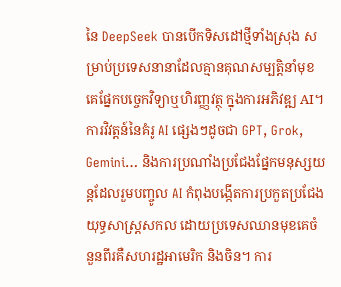នៃ DeepSeek បានបើកទិសដៅថ្មីទាំងស្រុង សម្រាប់ប្រទេសនានាដែលគ្មានគុណសម្បត្តិនាំមុខគេផ្នែកបច្ចេកវិទ្យាឬហិរញ្ញវត្ថុ ក្នុងការអភិវឌ្ឍ AI។ ការវិវត្តន៍នៃគំរូ AI ផ្សេងៗដូចជា GPT, Grok, Gemini… និងការប្រណាំងប្រជែងផ្នែកមនុស្សយន្តដែលរួមបញ្ចូល AI កំពុងបង្កើតការប្រកួតប្រជែងយុទ្ធសាស្ត្រសកល ដោយប្រទេសឈានមុខគេចំនួនពីរគឺសហរដ្ឋអាមេរិក និងចិន។ ការ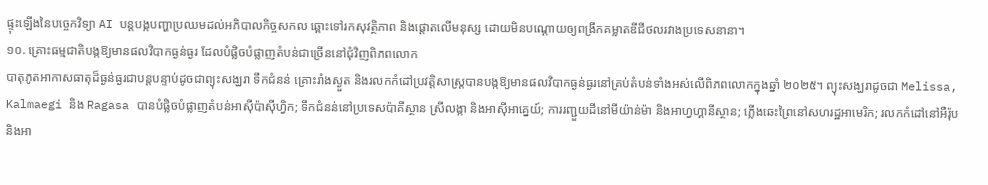ផ្ទុះឡើងនៃបច្ចេកវិទ្យា AI បន្តបង្កបញ្ហាប្រឈមដល់អភិបាលកិច្ចសកល ឆ្ពោះទៅរកសុវត្ថិភាព និងផ្តោតលើមនុស្ស ដោយមិនបណ្ដោយឲ្យពង្រីកគម្លាតឌីជីថលរវាងប្រទេសនានា។
១០. គ្រោះធម្មជាតិបង្កឱ្យមានផលវិបាកធ្ងន់ធ្ងរ ដែលបំផ្លិចបំផ្លាញតំបន់ជាច្រើននៅជុំវិញពិភពលោក
បាតុភូតអាកាសធាតុដ៏ធ្ងន់ធ្ងរជាបន្តបន្ទាប់ដូចជាព្យុះសង្ឃរា ទឹកជំនន់ គ្រោះរាំងស្ងួត និងរលកកំដៅប្រវត្តិសាស្ត្របានបង្កឱ្យមានផលវិបាកធ្ងន់ធ្ងរនៅគ្រប់តំបន់ទាំងអស់លើពិភពលោកក្នុងឆ្នាំ ២០២៥។ ព្យុះសង្ឃរាដូចជា Melissa, Kalmaegi និង Ragasa បានបំផ្លិចបំផ្លាញតំបន់អាស៊ីប៉ាស៊ីហ្វិក; ទឹកជំនន់នៅប្រទេសប៉ាគីស្ថាន ស្រីលង្កា និងអាស៊ីអាគ្នេយ៍; ការរញ្ជួយដីនៅមីយ៉ាន់ម៉ា និងអាហ្វហ្គានីស្ថាន; ភ្លើងឆេះព្រៃនៅសហរដ្ឋអាមេរិក; រលកកំដៅនៅអឺរ៉ុប និងអា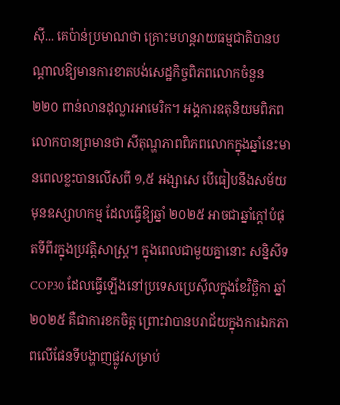ស៊ី... គេប៉ាន់ប្រមាណថា គ្រោះមហន្តរាយធម្មជាតិបានបណ្តាលឱ្យមានការខាតបង់សេដ្ឋកិច្ចពិភពលោកចំនួន ២២០ ពាន់លានដុល្លារអាមេរិក។ អង្គការឧតុនិយមពិភពលោកបានព្រមានថា សីតុណ្ហភាពពិភពលោកក្នុងឆ្នាំនេះមានពេលខ្លះបានលើសពី ១,៥ អង្សាសេ បើធៀបនឹងសម័យ មុនឧស្សាហកម្ម ដែលធ្វើឱ្យឆ្នាំ ២០២៥ អាចជាឆ្នាំក្តៅបំផុតទីពីរក្នុងប្រវត្តិសាស្ត្រ។ ក្នុងពេលជាមួយគ្នានោះ សន្និសីទ COP30 ដែលធ្វើឡើងនៅប្រទេសប្រេស៊ីលក្នុងខែវិច្ឆិកា ឆ្នាំ ២០២៥ គឺជាការខកចិត្ត ព្រោះវាបានបរាជ័យក្នុងការឯកភាពលើផែនទីបង្ហាញផ្លូវសម្រាប់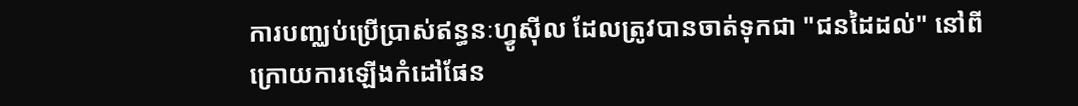ការបញ្ឈប់ប្រើប្រាស់ឥន្ធនៈហ្វូស៊ីល ដែលត្រូវបានចាត់ទុកជា "ជនដៃដល់" នៅពីក្រោយការឡើងកំដៅផែន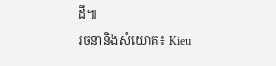ដី៕
រចនានិងសំយោគ៖ Kieu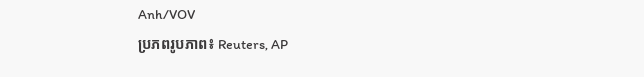Anh/VOV
ប្រភពរូបភាព៖ Reuters, AP